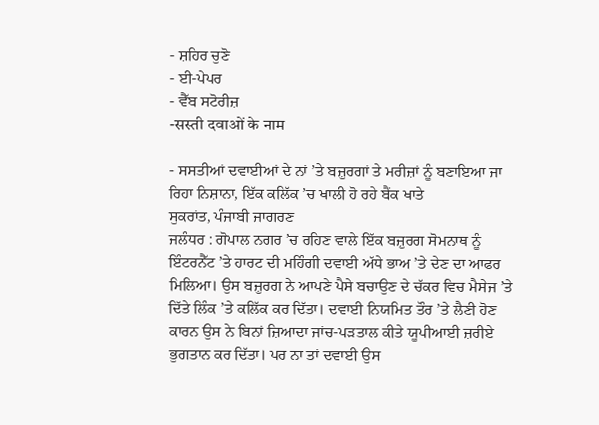- ਸ਼ਹਿਰ ਚੁਣੋ
- ਈ-ਪੇਪਰ
- ਵੈੱਬ ਸਟੋਰੀਜ਼
-सस्ती दवाओं के नाम

- ਸਸਤੀਆਂ ਦਵਾਈਆਂ ਦੇ ਨਾਂ ’ਤੇ ਬਜ਼ੁਰਗਾਂ ਤੇ ਮਰੀਜ਼ਾਂ ਨੂੰ ਬਣਾਇਆ ਜਾ ਰਿਹਾ ਨਿਸ਼ਾਨਾ, ਇੱਕ ਕਲਿੱਕ ’ਚ ਖਾਲੀ ਹੋ ਰਹੇ ਬੈਂਕ ਖਾਤੇ
ਸੁਕਰਾਂਤ, ਪੰਜਾਬੀ ਜਾਗਰਣ
ਜਲੰਧਰ : ਗੋਪਾਲ ਨਗਰ ’ਚ ਰਹਿਣ ਵਾਲੇ ਇੱਕ ਬਜ਼ੁਰਗ ਸੋਮਨਾਥ ਨੂੰ ਇੰਟਰਨੈੱਟ ’ਤੇ ਹਾਰਟ ਦੀ ਮਹਿੰਗੀ ਦਵਾਈ ਅੱਧੇ ਭਾਅ ’ਤੇ ਦੇਣ ਦਾ ਆਫਰ ਮਿਲਿਆ। ਉਸ ਬਜ਼ੁਰਗ ਨੇ ਆਪਣੇ ਪੈਸੇ ਬਚਾਉਣ ਦੇ ਚੱਕਰ ਵਿਚ ਮੈਸੇਜ ’ਤੇ ਦਿੱਤੇ ਲਿੰਕ ’ਤੇ ਕਲਿੱਕ ਕਰ ਦਿੱਤਾ। ਦਵਾਈ ਨਿਯਮਿਤ ਤੌਰ ’ਤੇ ਲੈਣੀ ਹੋਣ ਕਾਰਨ ਉਸ ਨੇ ਬਿਨਾਂ ਜ਼ਿਆਦਾ ਜਾਂਚ-ਪੜਤਾਲ ਕੀਤੇ ਯੂਪੀਆਈ ਜ਼ਰੀਏ ਭੁਗਤਾਨ ਕਰ ਦਿੱਤਾ। ਪਰ ਨਾ ਤਾਂ ਦਵਾਈ ਉਸ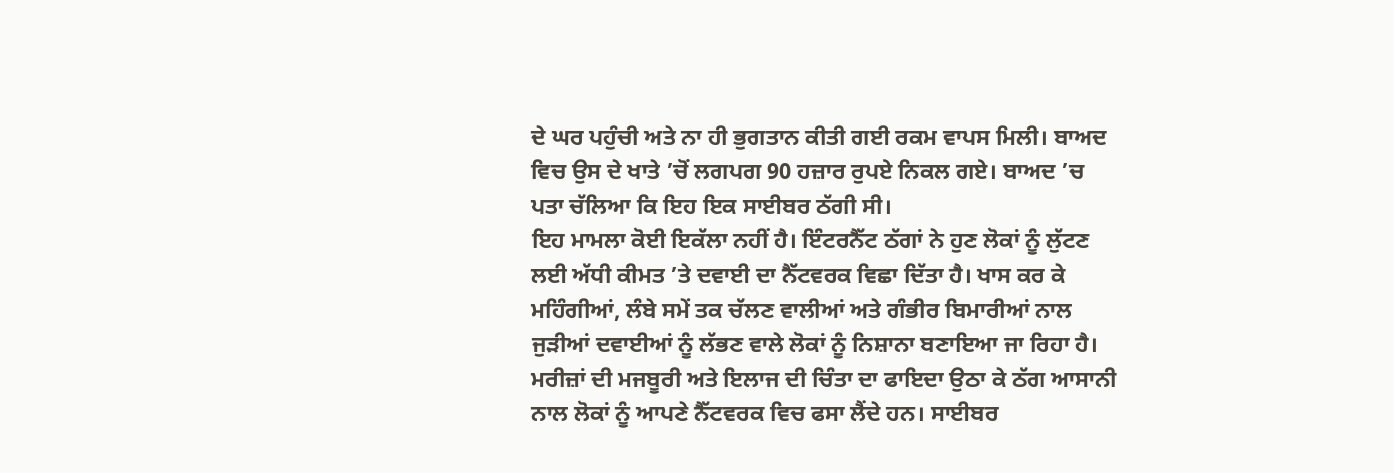ਦੇ ਘਰ ਪਹੁੰਚੀ ਅਤੇ ਨਾ ਹੀ ਭੁਗਤਾਨ ਕੀਤੀ ਗਈ ਰਕਮ ਵਾਪਸ ਮਿਲੀ। ਬਾਅਦ ਵਿਚ ਉਸ ਦੇ ਖਾਤੇ ’ਚੋਂ ਲਗਪਗ 90 ਹਜ਼ਾਰ ਰੁਪਏ ਨਿਕਲ ਗਏ। ਬਾਅਦ ’ਚ ਪਤਾ ਚੱਲਿਆ ਕਿ ਇਹ ਇਕ ਸਾਈਬਰ ਠੱਗੀ ਸੀ।
ਇਹ ਮਾਮਲਾ ਕੋਈ ਇਕੱਲਾ ਨਹੀਂ ਹੈ। ਇੰਟਰਨੈੱਟ ਠੱਗਾਂ ਨੇ ਹੁਣ ਲੋਕਾਂ ਨੂੰ ਲੁੱਟਣ ਲਈ ਅੱਧੀ ਕੀਮਤ ’ਤੇ ਦਵਾਈ ਦਾ ਨੈੱਟਵਰਕ ਵਿਛਾ ਦਿੱਤਾ ਹੈ। ਖਾਸ ਕਰ ਕੇ ਮਹਿੰਗੀਆਂ, ਲੰਬੇ ਸਮੇਂ ਤਕ ਚੱਲਣ ਵਾਲੀਆਂ ਅਤੇ ਗੰਭੀਰ ਬਿਮਾਰੀਆਂ ਨਾਲ ਜੁੜੀਆਂ ਦਵਾਈਆਂ ਨੂੰ ਲੱਭਣ ਵਾਲੇ ਲੋਕਾਂ ਨੂੰ ਨਿਸ਼ਾਨਾ ਬਣਾਇਆ ਜਾ ਰਿਹਾ ਹੈ। ਮਰੀਜ਼ਾਂ ਦੀ ਮਜਬੂਰੀ ਅਤੇ ਇਲਾਜ ਦੀ ਚਿੰਤਾ ਦਾ ਫਾਇਦਾ ਉਠਾ ਕੇ ਠੱਗ ਆਸਾਨੀ ਨਾਲ ਲੋਕਾਂ ਨੂੰ ਆਪਣੇ ਨੈੱਟਵਰਕ ਵਿਚ ਫਸਾ ਲੈਂਦੇ ਹਨ। ਸਾਈਬਰ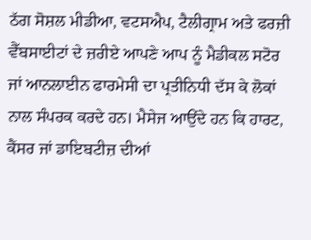ਠੱਗ ਸੋਸ਼ਲ ਮੀਡੀਆ, ਵਟਸਐਪ, ਟੈਲੀਗ੍ਰਾਮ ਅਤੇ ਫਰਜ਼ੀ ਵੈੱਬਸਾਈਟਾਂ ਦੇ ਜ਼ਰੀਏ ਆਪਣੇ ਆਪ ਨੂੰ ਮੈਡੀਕਲ ਸਟੋਰ ਜਾਂ ਆਨਲਾਈਨ ਫਾਰਮੇਸੀ ਦਾ ਪ੍ਰਤੀਨਿਧੀ ਦੱਸ ਕੇ ਲੋਕਾਂ ਨਾਲ ਸੰਪਰਕ ਕਰਦੇ ਹਨ। ਮੈਸੇਜ ਆਉਂਦੇ ਹਨ ਕਿ ਹਾਰਟ, ਕੈਂਸਰ ਜਾਂ ਡਾਇਬਟੀਜ਼ ਦੀਆਂ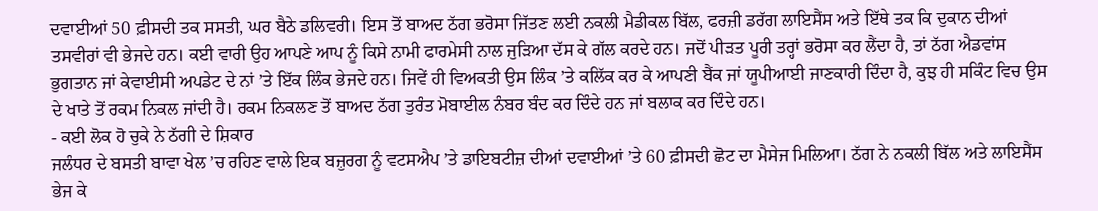ਦਵਾਈਆਂ 50 ਫ਼ੀਸਦੀ ਤਕ ਸਸਤੀ, ਘਰ ਬੈਠੇ ਡਲਿਵਰੀ। ਇਸ ਤੋਂ ਬਾਅਦ ਠੱਗ ਭਰੋਸਾ ਜਿੱਤਣ ਲਈ ਨਕਲੀ ਮੈਡੀਕਲ ਬਿੱਲ, ਫਰਜ਼ੀ ਡਰੱਗ ਲਾਇਸੈਂਸ ਅਤੇ ਇੱਥੇ ਤਕ ਕਿ ਦੁਕਾਨ ਦੀਆਂ ਤਸਵੀਰਾਂ ਵੀ ਭੇਜਦੇ ਹਨ। ਕਈ ਵਾਰੀ ਉਹ ਆਪਣੇ ਆਪ ਨੂੰ ਕਿਸੇ ਨਾਮੀ ਫਾਰਮੇਸੀ ਨਾਲ ਜੁੜਿਆ ਦੱਸ ਕੇ ਗੱਲ ਕਰਦੇ ਹਨ। ਜਦੋਂ ਪੀੜਤ ਪੂਰੀ ਤਰ੍ਹਾਂ ਭਰੋਸਾ ਕਰ ਲੈਂਦਾ ਹੈ, ਤਾਂ ਠੱਗ ਐਡਵਾਂਸ ਭੁਗਤਾਨ ਜਾਂ ਕੇਵਾਈਸੀ ਅਪਡੇਟ ਦੇ ਨਾਂ ’ਤੇ ਇੱਕ ਲਿੰਕ ਭੇਜਦੇ ਹਨ। ਜਿਵੇਂ ਹੀ ਵਿਅਕਤੀ ਉਸ ਲਿੰਕ ’ਤੇ ਕਲਿੱਕ ਕਰ ਕੇ ਆਪਣੀ ਬੈਂਕ ਜਾਂ ਯੂਪੀਆਈ ਜਾਣਕਾਰੀ ਦਿੰਦਾ ਹੈ, ਕੁਝ ਹੀ ਸਕਿੰਟ ਵਿਚ ਉਸ ਦੇ ਖਾਤੇ ਤੋਂ ਰਕਮ ਨਿਕਲ ਜਾਂਦੀ ਹੈ। ਰਕਮ ਨਿਕਲਣ ਤੋਂ ਬਾਅਦ ਠੱਗ ਤੁਰੰਤ ਮੋਬਾਈਲ ਨੰਬਰ ਬੰਦ ਕਰ ਦਿੰਦੇ ਹਨ ਜਾਂ ਬਲਾਕ ਕਰ ਦਿੰਦੇ ਹਨ।
- ਕਈ ਲੋਕ ਹੋ ਚੁਕੇ ਨੇ ਠੱਗੀ ਦੇ ਸ਼ਿਕਾਰ
ਜਲੰਧਰ ਦੇ ਬਸਤੀ ਬਾਵਾ ਖੇਲ ’ਚ ਰਹਿਣ ਵਾਲੇ ਇਕ ਬਜ਼ੁਰਗ ਨੂੰ ਵਟਸਐਪ ’ਤੇ ਡਾਇਬਟੀਜ਼ ਦੀਆਂ ਦਵਾਈਆਂ ’ਤੇ 60 ਫ਼ੀਸਦੀ ਛੋਟ ਦਾ ਮੈਸੇਜ ਮਿਲਿਆ। ਠੱਗ ਨੇ ਨਕਲੀ ਬਿੱਲ ਅਤੇ ਲਾਇਸੈਂਸ ਭੇਜ ਕੇ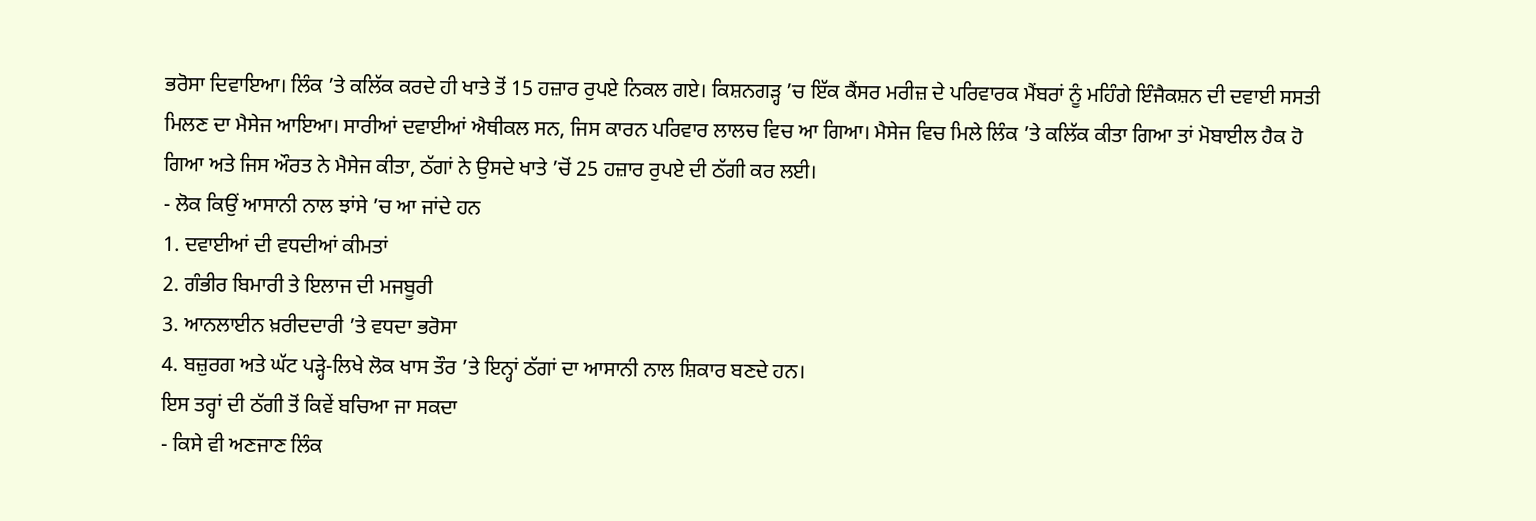ਭਰੋਸਾ ਦਿਵਾਇਆ। ਲਿੰਕ ’ਤੇ ਕਲਿੱਕ ਕਰਦੇ ਹੀ ਖਾਤੇ ਤੋਂ 15 ਹਜ਼ਾਰ ਰੁਪਏ ਨਿਕਲ ਗਏ। ਕਿਸ਼ਨਗੜ੍ਹ ’ਚ ਇੱਕ ਕੈਂਸਰ ਮਰੀਜ਼ ਦੇ ਪਰਿਵਾਰਕ ਮੈਂਬਰਾਂ ਨੂੰ ਮਹਿੰਗੇ ਇੰਜੈਕਸ਼ਨ ਦੀ ਦਵਾਈ ਸਸਤੀ ਮਿਲਣ ਦਾ ਮੈਸੇਜ ਆਇਆ। ਸਾਰੀਆਂ ਦਵਾਈਆਂ ਐਥੀਕਲ ਸਨ, ਜਿਸ ਕਾਰਨ ਪਰਿਵਾਰ ਲਾਲਚ ਵਿਚ ਆ ਗਿਆ। ਮੈਸੇਜ ਵਿਚ ਮਿਲੇ ਲਿੰਕ ’ਤੇ ਕਲਿੱਕ ਕੀਤਾ ਗਿਆ ਤਾਂ ਮੋਬਾਈਲ ਹੈਕ ਹੋ ਗਿਆ ਅਤੇ ਜਿਸ ਔਰਤ ਨੇ ਮੈਸੇਜ ਕੀਤਾ, ਠੱਗਾਂ ਨੇ ਉਸਦੇ ਖਾਤੇ ’ਚੋਂ 25 ਹਜ਼ਾਰ ਰੁਪਏ ਦੀ ਠੱਗੀ ਕਰ ਲਈ।
- ਲੋਕ ਕਿਉਂ ਆਸਾਨੀ ਨਾਲ ਝਾਂਸੇ ’ਚ ਆ ਜਾਂਦੇ ਹਨ
1. ਦਵਾਈਆਂ ਦੀ ਵਧਦੀਆਂ ਕੀਮਤਾਂ
2. ਗੰਭੀਰ ਬਿਮਾਰੀ ਤੇ ਇਲਾਜ ਦੀ ਮਜਬੂਰੀ
3. ਆਨਲਾਈਨ ਖ਼ਰੀਦਦਾਰੀ ’ਤੇ ਵਧਦਾ ਭਰੋਸਾ
4. ਬਜ਼ੁਰਗ ਅਤੇ ਘੱਟ ਪੜ੍ਹੇ-ਲਿਖੇ ਲੋਕ ਖਾਸ ਤੌਰ ’ਤੇ ਇਨ੍ਹਾਂ ਠੱਗਾਂ ਦਾ ਆਸਾਨੀ ਨਾਲ ਸ਼ਿਕਾਰ ਬਣਦੇ ਹਨ।
ਇਸ ਤਰ੍ਹਾਂ ਦੀ ਠੱਗੀ ਤੋਂ ਕਿਵੇਂ ਬਚਿਆ ਜਾ ਸਕਦਾ
- ਕਿਸੇ ਵੀ ਅਣਜਾਣ ਲਿੰਕ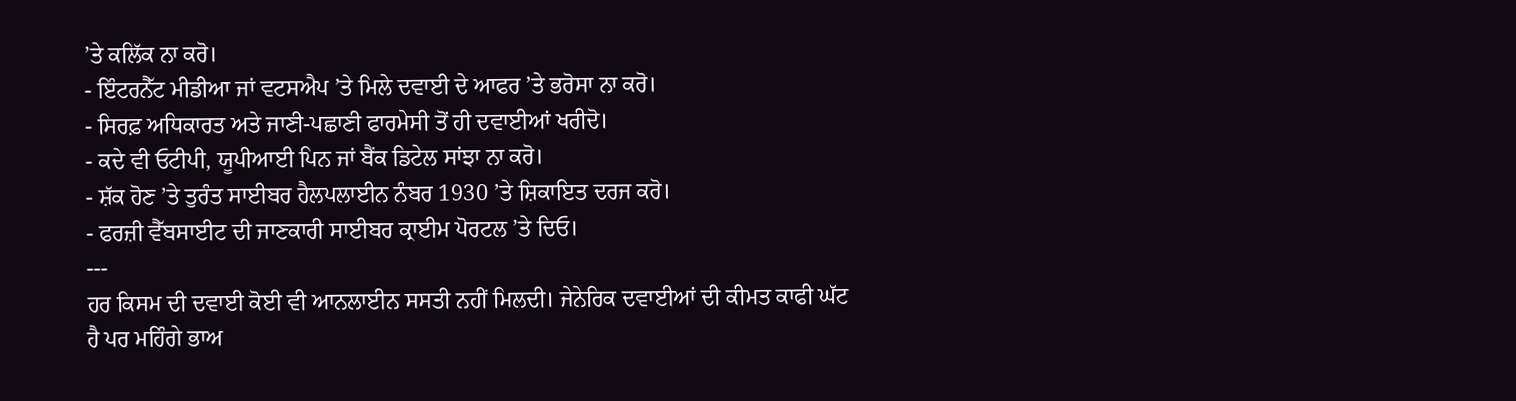’ਤੇ ਕਲਿੱਕ ਨਾ ਕਰੋ।
- ਇੰਟਰਨੈੱਟ ਮੀਡੀਆ ਜਾਂ ਵਟਸਐਪ ’ਤੇ ਮਿਲੇ ਦਵਾਈ ਦੇ ਆਫਰ ’ਤੇ ਭਰੋਸਾ ਨਾ ਕਰੋ।
- ਸਿਰਫ਼ ਅਧਿਕਾਰਤ ਅਤੇ ਜਾਣੀ-ਪਛਾਣੀ ਫਾਰਮੇਸੀ ਤੋਂ ਹੀ ਦਵਾਈਆਂ ਖਰੀਦੋ।
- ਕਦੇ ਵੀ ਓਟੀਪੀ, ਯੂਪੀਆਈ ਪਿਨ ਜਾਂ ਬੈਂਕ ਡਿਟੇਲ ਸਾਂਝਾ ਨਾ ਕਰੋ।
- ਸ਼ੱਕ ਹੋਣ ’ਤੇ ਤੁਰੰਤ ਸਾਈਬਰ ਹੈਲਪਲਾਈਨ ਨੰਬਰ 1930 ’ਤੇ ਸ਼ਿਕਾਇਤ ਦਰਜ ਕਰੋ।
- ਫਰਜ਼ੀ ਵੈੱਬਸਾਈਟ ਦੀ ਜਾਣਕਾਰੀ ਸਾਈਬਰ ਕ੍ਰਾਈਮ ਪੋਰਟਲ ’ਤੇ ਦਿਓ।
---
ਹਰ ਕਿਸਮ ਦੀ ਦਵਾਈ ਕੋਈ ਵੀ ਆਨਲਾਈਨ ਸਸਤੀ ਨਹੀਂ ਮਿਲਦੀ। ਜੇਨੇਰਿਕ ਦਵਾਈਆਂ ਦੀ ਕੀਮਤ ਕਾਫੀ ਘੱਟ ਹੈ ਪਰ ਮਹਿੰਗੇ ਭਾਅ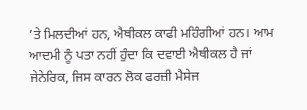’ਤੇ ਮਿਲਦੀਆਂ ਹਨ, ਐਥੀਕਲ ਕਾਫੀ ਮਹਿੰਗੀਆਂ ਹਨ। ਆਮ ਆਦਮੀ ਨੂੰ ਪਤਾ ਨਹੀਂ ਹੁੰਦਾ ਕਿ ਦਵਾਈ ਐਥੀਕਲ ਹੈ ਜਾਂ ਜੇਨੇਰਿਕ, ਜਿਸ ਕਾਰਨ ਲੋਕ ਫਰਜ਼ੀ ਮੈਸੇਜ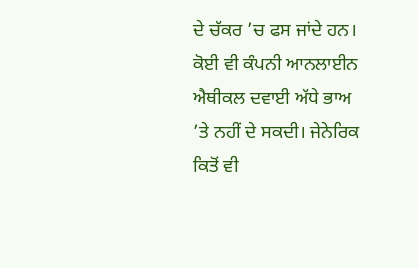ਦੇ ਚੱਕਰ ’ਚ ਫਸ ਜਾਂਦੇ ਹਨ। ਕੋਈ ਵੀ ਕੰਪਨੀ ਆਨਲਾਈਨ ਐਥੀਕਲ ਦਵਾਈ ਅੱਧੇ ਭਾਅ ’ਤੇ ਨਹੀਂ ਦੇ ਸਕਦੀ। ਜੇਨੇਰਿਕ ਕਿਤੋਂ ਵੀ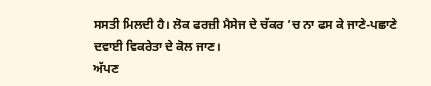ਸਸਤੀ ਮਿਲਦੀ ਹੈ। ਲੋਕ ਫਰਜ਼ੀ ਮੈਸੇਜ ਦੇ ਚੱਕਰ ’ਚ ਨਾ ਫਸ ਕੇ ਜਾਣੇ-ਪਛਾਣੇ ਦਵਾਈ ਵਿਕਰੇਤਾ ਦੇ ਕੋਲ ਜਾਣ।
ਅੱਪਣ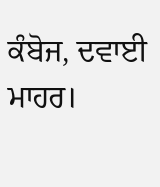ਕੰਬੋਜ, ਦਵਾਈ ਮਾਹਰ।